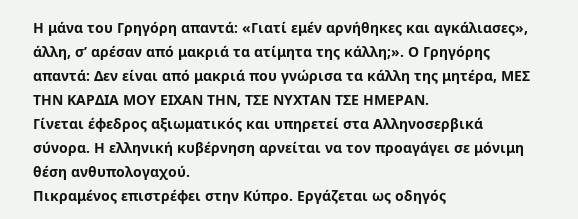Η μάνα του Γρηγόρη απαντά: «Γιατί εμέν αρνήθηκες και αγκάλιασες», άλλη, σ’ αρέσαν από μακριά τα ατίμητα της κάλλη;». Ο Γρηγόρης απαντά: Δεν είναι από μακριά που γνώρισα τα κάλλη της μητέρα, ΜΕΣ ΤΗΝ ΚΑΡΔΙΑ ΜΟΥ ΕΙΧΑΝ ΤΗΝ, ΤΣΕ ΝΥΧΤΑΝ ΤΣΕ ΗΜΕΡΑΝ.
Γίνεται έφεδρος αξιωματικός και υπηρετεί στα Αλληνοσερβικά σύνορα. Η ελληνική κυβέρνηση αρνείται να τον προαγάγει σε μόνιμη θέση ανθυπολογαχού.
Πικραμένος επιστρέφει στην Κύπρο. Εργάζεται ως οδηγός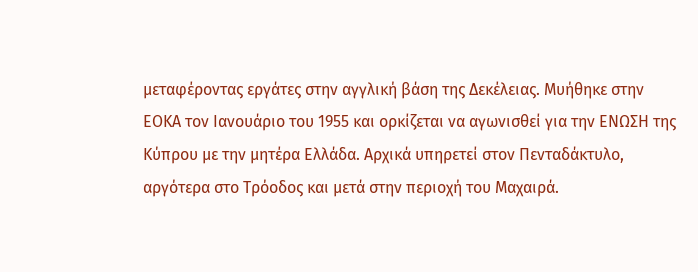μεταφέροντας εργάτες στην αγγλική βάση της Δεκέλειας. Μυήθηκε στην ΕΟΚΑ τον Ιανουάριο του 1955 και ορκίζεται να αγωνισθεί για την ΕΝΩΣΗ της Κύπρου με την μητέρα Ελλάδα. Αρχικά υπηρετεί στον Πενταδάκτυλο, αργότερα στο Τρόοδος και μετά στην περιοχή του Μαχαιρά.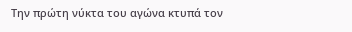Την πρώτη νύκτα του αγώνα κτυπά τον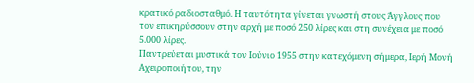κρατικό ραδιοσταθμό. Η ταυτότητα γίνεται γνωστή στους Άγγλους που τον επικηρύσσουν στην αρχή με ποσό 250 λίρες και στη συνέχεια με ποσό 5.000 λίρες.
Παντρεύεται μυστικά τον Ιούνιο 1955 στην κατεχόμενη σήμερα, Ιερή Μονή Αχειροποιήτου, την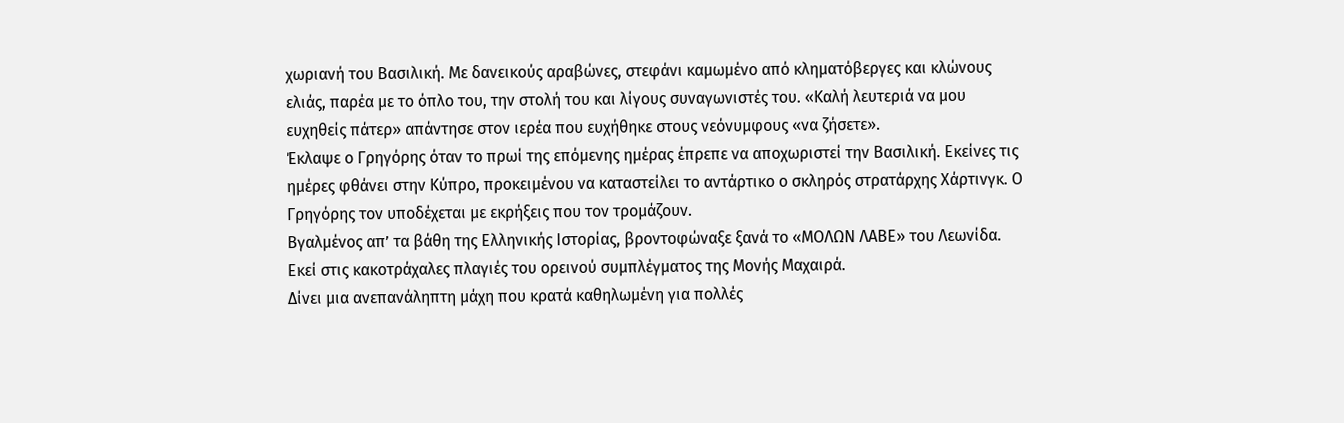χωριανή του Βασιλική. Με δανεικούς αραβώνες, στεφάνι καμωμένο από κληματόβεργες και κλώνους ελιάς, παρέα με το όπλο του, την στολή του και λίγους συναγωνιστές του. «Καλή λευτεριά να μου ευχηθείς πάτερ» απάντησε στον ιερέα που ευχήθηκε στους νεόνυμφους «να ζήσετε».
Έκλαψε ο Γρηγόρης όταν το πρωί της επόμενης ημέρας έπρεπε να αποχωριστεί την Βασιλική. Εκείνες τις ημέρες φθάνει στην Κύπρο, προκειμένου να καταστείλει το αντάρτικο ο σκληρός στρατάρχης Χάρτινγκ. Ο Γρηγόρης τον υποδέχεται με εκρήξεις που τον τρομάζουν.
Βγαλμένος απ’ τα βάθη της Ελληνικής Ιστορίας, βροντοφώναξε ξανά το «ΜΟΛΩΝ ΛΑΒΕ» του Λεωνίδα. Εκεί στις κακοτράχαλες πλαγιές του ορεινού συμπλέγματος της Μονής Μαχαιρά.
Δίνει μια ανεπανάληπτη μάχη που κρατά καθηλωμένη για πολλές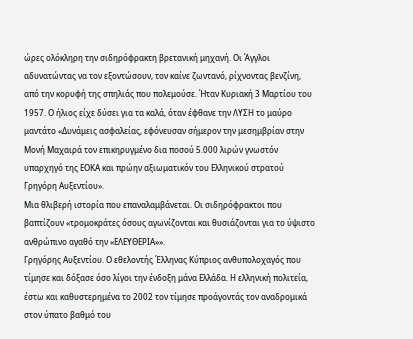ώρες ολόκληρη την σιδηρόφρακτη βρετανική μηχανή. Οι Άγγλοι αδυνατώντας να τον εξοντώσουν, τον καίνε ζωντανό, ρίχνοντας βενζίνη, από την κορυφή της σπηλιάς που πολεμούσε. Ήταν Κυριακή 3 Μαρτίου του 1957. Ο ήλιος είχε δύσει για τα καλά, όταν έφθανε την ΛΥΣΗ το μαύρο μαντάτο «Δυνάμεις ασφαλείας, εφόνευσαν σήμερον την μεσημβρίαν στην Μονή Μαχαιρά τον επικηρυγμένο δια ποσού 5.000 λιρών γνωστόν υπαρχηγό της ΕΟΚΑ και πρώην αξιωματικόν του Ελληνικού στρατού Γρηγόρη Αυξεντίου».
Μια θλιβερή ιστορία που επαναλαμβάνεται. Οι σιδηρόφρακτοι που βαπτίζουν «τρομοκράτες όσους αγωνίζονται και θυσιάζονται για το ύψιστο ανθρώπινο αγαθό την «ΕΛΕΥΘΕΡΙΑ»».
Γρηγόρης Αυξεντίου. Ο εθελοντής Έλληνας Κύπριος ανθυπολοχαγός που τίμησε και δόξασε όσο λίγοι την ένδοξη μάνα Ελλάδα. Η ελληνική πολιτεία, έστω και καθυστερημένα το 2002 τον τίμησε προάγοντάς τον αναδρομικά στον ύπατο βαθμό του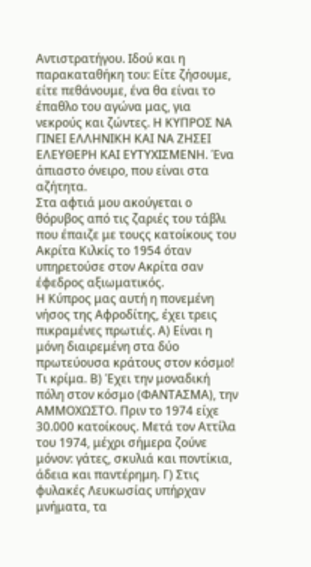Αντιστρατήγου. Ιδού και η παρακαταθήκη του: Είτε ζήσουμε, είτε πεθάνουμε, ένα θα είναι το έπαθλο του αγώνα μας, για νεκρούς και ζώντες. Η ΚΥΠΡΟΣ ΝΑ ΓΙΝΕΙ ΕΛΛΗΝΙΚΗ ΚΑΙ ΝΑ ΖΗΣΕΙ ΕΛΕΥΘΕΡΗ ΚΑΙ ΕΥΤΥΧΙΣΜΕΝΗ. Ένα άπιαστο όνειρο, που είναι στα αζήτητα.
Στα αφτιά μου ακούγεται ο θόρυβος από τις ζαριές του τάβλι που έπαιζε με τουςς κατοίκους του Ακρίτα Κιλκίς το 1954 όταν υπηρετούσε στον Ακρίτα σαν έφεδρος αξιωματικός.
Η Κύπρος μας αυτή η πονεμένη νήσος της Αφροδίτης, έχει τρεις πικραμένες πρωτιές. Α) Είναι η μόνη διαιρεμένη στα δύο πρωτεύουσα κράτους στον κόσμο! Τι κρίμα. Β) Έχει την μοναδική πόλη στον κόσμο (ΦΑΝΤΑΣΜΑ), την ΑΜΜΟΧΩΣΤΟ. Πριν το 1974 είχε 30.000 κατοίκους. Μετά τον Αττίλα του 1974, μέχρι σήμερα ζούνε μόνον: γάτες, σκυλιά και ποντίκια, άδεια και παντέρημη. Γ) Στις φυλακές Λευκωσίας υπήρχαν μνήματα, τα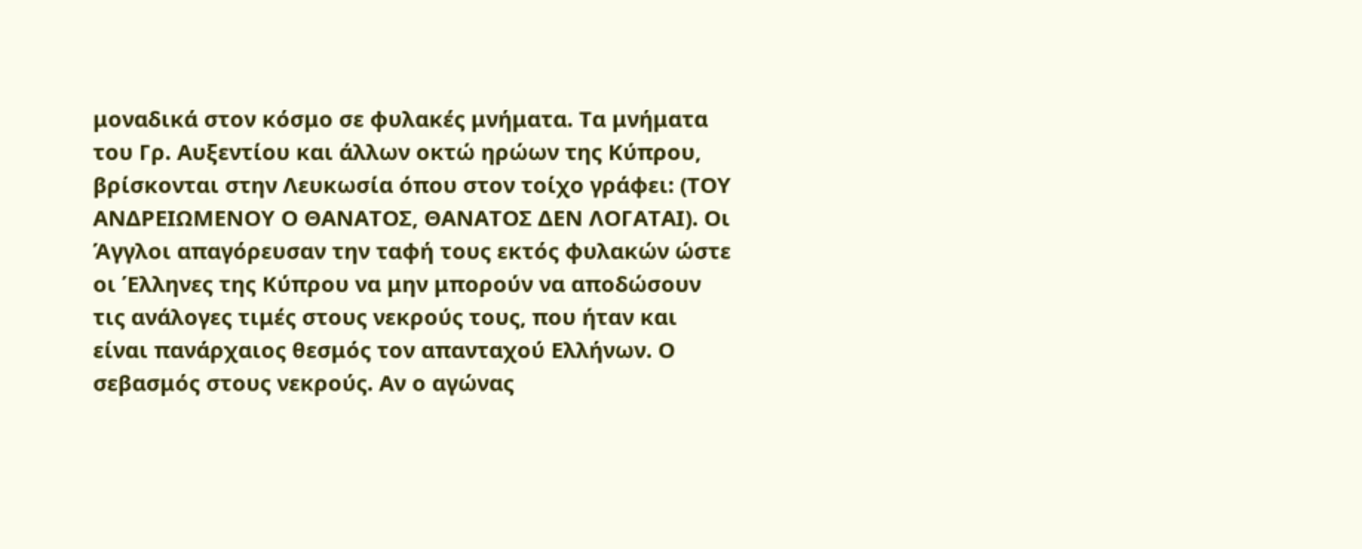μοναδικά στον κόσμο σε φυλακές μνήματα. Τα μνήματα του Γρ. Αυξεντίου και άλλων οκτώ ηρώων της Κύπρου, βρίσκονται στην Λευκωσία όπου στον τοίχο γράφει: (ΤΟΥ ΑΝΔΡΕΙΩΜΕΝΟΥ Ο ΘΑΝΑΤΟΣ, ΘΑΝΑΤΟΣ ΔΕΝ ΛΟΓΑΤΑΙ). Οι Άγγλοι απαγόρευσαν την ταφή τους εκτός φυλακών ώστε οι Έλληνες της Κύπρου να μην μπορούν να αποδώσουν τις ανάλογες τιμές στους νεκρούς τους, που ήταν και είναι πανάρχαιος θεσμός τον απανταχού Ελλήνων. Ο σεβασμός στους νεκρούς. Αν ο αγώνας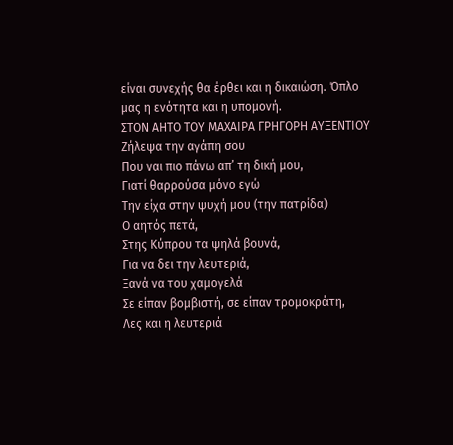είναι συνεχής θα έρθει και η δικαιώση. Όπλο μας η ενότητα και η υπομονή.
ΣΤΟΝ ΑΗΤΟ ΤΟΥ ΜΑΧΑΙΡΑ ΓΡΗΓΟΡΗ ΑΥΞΕΝΤΙΟΥ
Ζήλεψα την αγάπη σου
Που ναι πιο πάνω απ’ τη δική μου,
Γιατί θαρρούσα μόνο εγώ
Την είχα στην ψυχή μου (την πατρίδα)
Ο αητός πετά,
Στης Κύπρου τα ψηλά βουνά,
Για να δει την λευτεριά,
Ξανά να του χαμογελά
Σε είπαν βομβιστή, σε είπαν τρομοκράτη,
Λες και η λευτεριά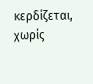κερδίζεται, χωρίς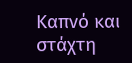Καπνό και στάχτη